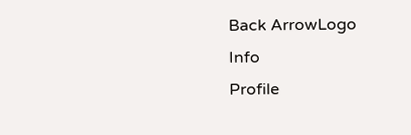Back ArrowLogo
Info
Profile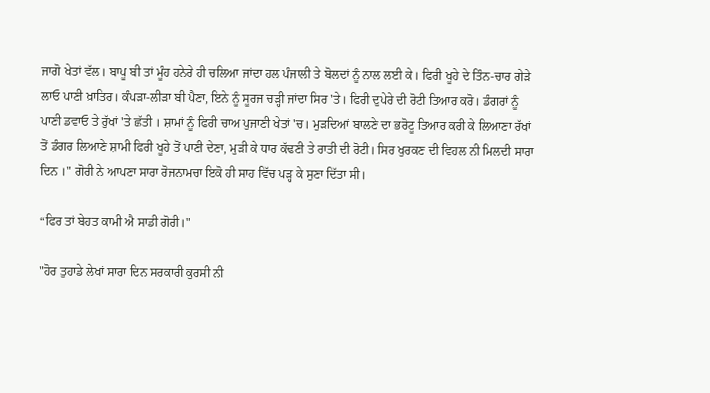ਜਾਗੋ ਖੇਤਾਂ ਵੱਲ। ਬਾਪੂ ਬੀ ਤਾਂ ਮੂੰਹ ਹਨੇਰੇ ਹੀ ਚਲਿਆ ਜਾਂਦਾ ਹਲ ਪੰਜਾਲੀ ਤੇ ਬੋਲਦਾਂ ਨੂੰ ਨਾਲ ਲਈ ਕੇ। ਫਿਰੀ ਖੂਹੇ ਦੇ ਤਿੰਨ-ਚਾਰ ਗੇੜੇ ਲਾਓ ਪਾਣੀ ਖ਼ਾਤਿਰ। ਕੰਪੜਾ-ਲੀੜਾ ਬੀ ਪੈਣਾ, ਇਨੇ ਨੂੰ ਸੂਰਜ ਚੜ੍ਹੀ ਜਾਂਦਾ ਸਿਰ 'ਤੇ। ਫਿਰੀ ਦੁਪੇਰੇ ਦੀ ਰੋਟੀ ਤਿਆਰ ਕਰੋ। ਡੰਗਰਾਂ ਨੂੰ ਪਾਣੀ ਡਵਾਓ ਤੇ ਰੁੱਖਾਂ 'ਤੇ ਛੱਤੀ । ਸ਼ਾਮਾਂ ਨੂੰ ਫਿਰੀ ਚਾਅ ਪੁਜਾਣੀ ਖੇਤਾਂ 'ਚ। ਮੁੜਦਿਆਂ ਬਾਲਣੇ ਦਾ ਭਰੋਟੂ ਤਿਆਰ ਕਰੀ ਕੇ ਲਿਆਣਾ ਰੱਖਾਂ ਤੋਂ ਡੰਗਰ ਲਿਆਣੇ ਸ਼ਾਮੀ ਫਿਰੀ ਖੂਹੇ ਤੋਂ ਪਾਣੀ ਦੇਣਾ, ਮੁੜੀ ਕੇ ਧਾਰ ਕੱਢਣੀ ਤੇ ਰਾਤੀ ਦੀ ਰੋਟੀ। ਸਿਰ ਖੁਰਕਣ ਦੀ ਵਿਹਲ ਨੀ ਮਿਲਦੀ ਸਾਰਾ ਦਿਨ ।" ਗੋਰੀ ਨੇ ਆਪਣਾ ਸਾਰਾ ਰੋਜਨਾਮਚਾ ਇਕੋ ਹੀ ਸਾਹ ਵਿੱਚ ਪੜ੍ਹ ਕੇ ਸੁਣਾ ਦਿੱਤਾ ਸੀ।

“ਫਿਰ ਤਾਂ ਬੇਹਤ ਕਾਮੀ ਐ ਸਾਡੀ ਗੋਰੀ।"

"ਹੋਰ ਤੁਹਾਡੇ ਲੇਖਾਂ ਸਾਰਾ ਦਿਨ ਸਰਕਾਰੀ ਕੁਰਸੀ ਨੀ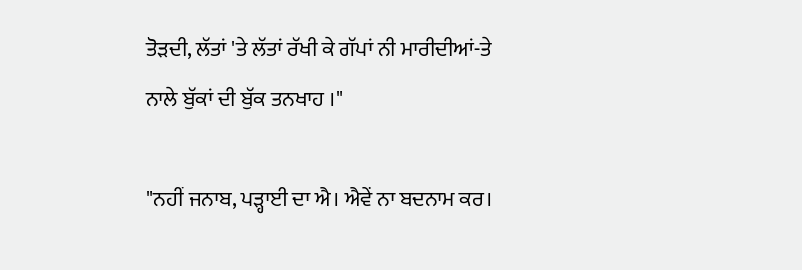ਤੋੜਦੀ, ਲੱਤਾਂ 'ਤੇ ਲੱਤਾਂ ਰੱਖੀ ਕੇ ਗੱਪਾਂ ਨੀ ਮਾਰੀਦੀਆਂ-ਤੇ ਨਾਲੇ ਬੁੱਕਾਂ ਦੀ ਬੁੱਕ ਤਨਖਾਹ ।"

"ਨਹੀਂ ਜਨਾਬ, ਪੜ੍ਹਾਈ ਦਾ ਐ। ਐਵੇਂ ਨਾ ਬਦਨਾਮ ਕਰ।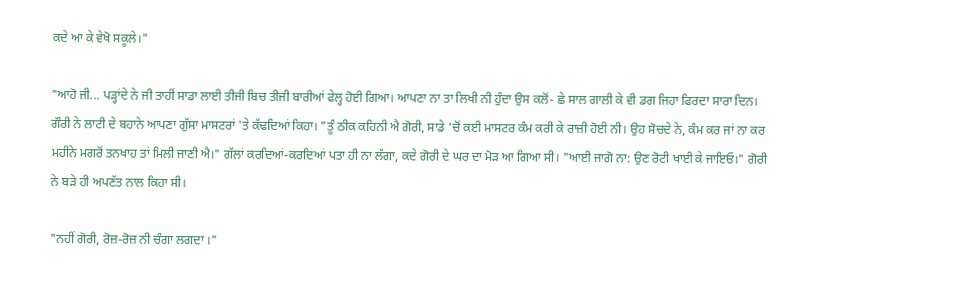ਕਦੇ ਆ ਕੇ ਵੇਖੋ ਸਕੂਲੇ।"

"ਆਹੋ ਜੀ... ਪੜ੍ਹਾਂਦੇ ਨੇ ਜੀ ਤਾਹੀਂ ਸਾਡਾ ਲਾਈ ਤੀਜੀ ਬਿਚ ਤੀਜੀ ਬਾਰੀਆਂ ਫੇਲ੍ਹ ਹੋਈ ਗਿਆ। ਆਪਣਾ ਨਾ ਤਾ ਲਿਖੀ ਨੀ ਹੁੰਦਾ ਉਸ ਕਲੋਂ- ਛੇ ਸਾਲ ਗਾਲੀ ਕੇ ਵੀ ਡਗ ਜਿਹਾ ਫਿਰਦਾ ਸਾਰਾ ਦਿਨ। ਗੌਰੀ ਨੇ ਲਾਟੀ ਦੇ ਬਹਾਨੇ ਆਪਣਾ ਗੁੱਸਾ ਮਾਸਟਰਾਂ 'ਤੇ ਕੱਢਦਿਆਂ ਕਿਹਾ। "ਤੂੰ ਠੀਕ ਕਹਿਨੀ ਐ ਗੋਰੀ, ਸਾਡੇ 'ਚੋਂ ਕਈ ਮਾਸਟਰ ਕੰਮ ਕਰੀ ਕੇ ਰਾਜ਼ੀ ਹੋਈ ਨੀ। ਉਹ ਸੋਚਦੇ ਨੇ, ਕੰਮ ਕਰ ਜਾਂ ਨਾ ਕਰ ਮਹੀਨੇ ਮਗਰੋਂ ਤਨਖਾਹ ਤਾਂ ਮਿਲੀ ਜਾਣੀ ਐ।" ਗੱਲਾਂ ਕਰਦਿਆਂ-ਕਰਦਿਆਂ ਪਤਾ ਹੀ ਨਾ ਲੱਗਾ, ਕਦੇ ਗੋਰੀ ਦੇ ਘਰ ਦਾ ਮੋੜ ਆ ਗਿਆ ਸੀ। "ਆਈ ਜਾਗੋ ਨਾ: ਉਣ ਰੋਟੀ ਖਾਈ ਕੇ ਜਾਇਓ।" ਗੋਰੀ ਨੇ ਬੜੇ ਹੀ ਅਪਣੱਤ ਨਾਲ ਕਿਹਾ ਸੀ।

"ਨਹੀਂ ਗੋਰੀ, ਰੋਜ਼-ਰੋਜ਼ ਨੀ ਚੰਗਾ ਲਗਦਾ ।"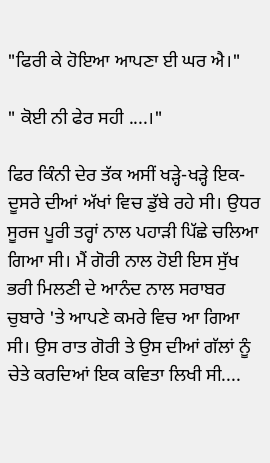"ਫਿਰੀ ਕੇ ਹੋਇਆ ਆਪਣਾ ਈ ਘਰ ਐ।"

" ਕੋਈ ਨੀ ਫੇਰ ਸਹੀ ....।"

ਫਿਰ ਕਿੰਨੀ ਦੇਰ ਤੱਕ ਅਸੀਂ ਖੜ੍ਹੇ-ਖੜ੍ਹੇ ਇਕ-ਦੂਸਰੇ ਦੀਆਂ ਅੱਖਾਂ ਵਿਚ ਡੁੱਬੇ ਰਹੇ ਸੀ। ਉਧਰ ਸੂਰਜ ਪੂਰੀ ਤਰ੍ਹਾਂ ਨਾਲ ਪਹਾੜੀ ਪਿੱਛੇ ਚਲਿਆ ਗਿਆ ਸੀ। ਮੈਂ ਗੋਰੀ ਨਾਲ ਹੋਈ ਇਸ ਸੁੱਖ ਭਰੀ ਮਿਲਣੀ ਦੇ ਆਨੰਦ ਨਾਲ ਸਰਾਬਰ ਚੁਬਾਰੇ 'ਤੇ ਆਪਣੇ ਕਮਰੇ ਵਿਚ ਆ ਗਿਆ ਸੀ। ਉਸ ਰਾਤ ਗੋਰੀ ਤੇ ਉਸ ਦੀਆਂ ਗੱਲਾਂ ਨੂੰ ਚੇਤੇ ਕਰਦਿਆਂ ਇਕ ਕਵਿਤਾ ਲਿਖੀ ਸੀ....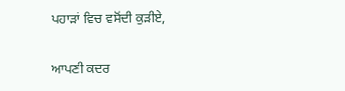ਪਹਾੜਾਂ ਵਿਚ ਵਸੋਂਦੀ ਕੁੜੀਏ,

ਆਪਣੀ ਕਦਰ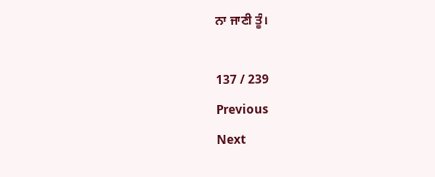ਨਾ ਜਾਣੀ ਤੂੰ।

137 / 239
Previous
Next